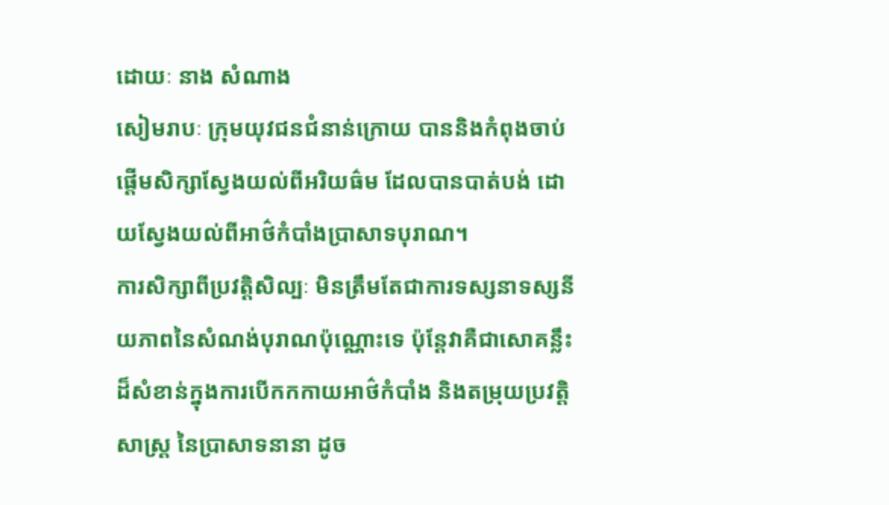ដោយៈ នាង សំណាង
សៀមរាបៈ ក្រុមយុវជនជំនាន់ក្រោយ បាននិងកំពុងចាប់ផ្តើមសិក្សាស្វែងយល់ពីអរិយធ៌ម ដែលបានបាត់បង់ ដោយស្វែងយល់ពីអាថ៌កំបាំងប្រាសាទបុរាណ។
ការសិក្សាពីប្រវត្តិសិល្បៈ មិនត្រឹមតែជាការទស្សនាទស្សនីយភាពនៃសំណង់បុរាណប៉ុណ្ណោះទេ ប៉ុន្តែវាគឺជាសោគន្លឹះ ដ៏សំខាន់ក្នុងការបើកកកាយអាថ៌កំបាំង និងតម្រុយប្រវត្តិសាស្ត្រ នៃប្រាសាទនានា ដូច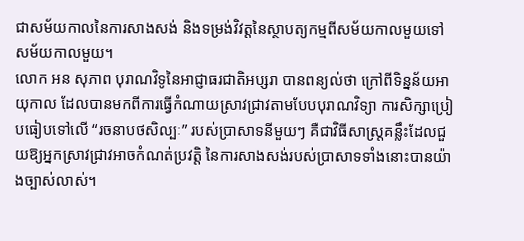ជាសម័យកាលនៃការសាងសង់ និងទម្រង់វិវត្តនៃស្ថាបត្យកម្មពីសម័យកាលមួយទៅសម័យកាលមួយ។
លោក អន សុភាព បុរាណវិទូនៃអាជ្ញាធរជាតិអប្សរា បានពន្យល់ថា ក្រៅពីទិន្នន័យអាយុកាល ដែលបានមកពីការធ្វើកំណាយស្រាវជ្រាវតាមបែបបុរាណវិទ្យា ការសិក្សាប្រៀបធៀបទៅលើ “រចនាបថសិល្បៈ” របស់ប្រាសាទនីមួយៗ គឺជាវិធីសាស្ត្រគន្លឹះដែលជួយឱ្យអ្នកស្រាវជ្រាវអាចកំណត់ប្រវត្តិ នៃការសាងសង់របស់ប្រាសាទទាំងនោះបានយ៉ាងច្បាស់លាស់។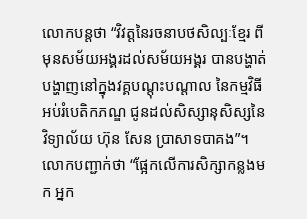លោកបន្តថា “វិវត្តនៃរចនាបថសិល្បៈខ្មែរ ពីមុនសម័យអង្គរដល់សម័យអង្គរ បានបង្ហាត់បង្ហាញនៅក្នុងវគ្គបណ្តុះបណ្តាល នៃកម្មវិធីអប់រំបេតិកភណ្ឌ ជូនដល់សិស្សានុសិស្សនៃវិទ្យាល័យ ហ៊ុន សែន ប្រាសាទបាគង”។ លោកបញ្ជាក់ថា “ផ្អែកលើការសិក្សាកន្លងមក អ្នក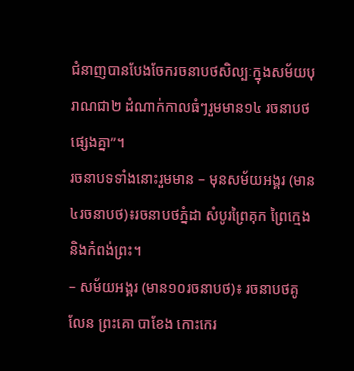ជំនាញបានបែងចែករចនាបថសិល្បៈក្នុងសម័យបុរាណជា២ ដំណាក់កាលធំៗរួមមាន១៤ រចនាបថផ្សេងគ្នា”។
រចនាបទទាំងនោះរួមមាន – មុនសម័យអង្គរ (មាន៤រចនាបថ)៖រចនាបថភ្នំដា សំបូរព្រៃគុក ព្រៃក្មេង និងកំពង់ព្រះ។
– សម័យអង្គរ (មាន១០រចនាបថ)៖ រចនាបថគូលែន ព្រះគោ បាខែង កោះកេរ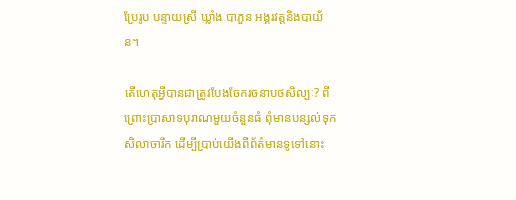ប្រែរូប បន្ទាយស្រី ឃ្លាំង បាភួន អង្គរវត្តនិងបាយ័ន។

តើហេតុអ្វីបានជាត្រូវបែងចែករចនាបថសិល្បៈ? ពីព្រោះប្រាសាទបុរាណមួយចំនួនធំ ពុំមានបន្សល់ទុកសិលាចារឹក ដើម្បីប្រាប់យើងពីព័ត៌មានទូទៅនោះ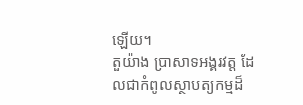ឡើយ។
តួយ៉ាង ប្រាសាទអង្គរវត្ត ដែលជាកំពូលស្ថាបត្យកម្មដ៏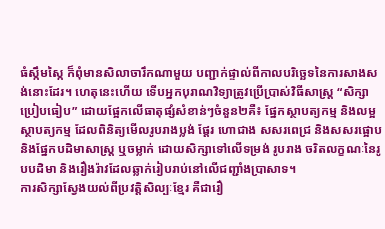ធំស្កឹមស្កៃ ក៏ពុំមានសិលាចារឹកណាមួយ បញ្ជាក់ផ្ទាល់ពីកាលបរិច្ឆេទនៃការសាងសង់នោះដែរ។ ហេតុនេះហើយ ទើបអ្នកបុរាណវិទ្យាត្រូវប្រើប្រាស់វិធីសាស្ត្រ “សិក្សាប្រៀបធៀប” ដោយផ្អែកលើធាតុផ្សំសំខាន់ៗចំនួន២គឺ៖ ផ្នែកស្ថាបត្យកម្ម និងលម្អស្ថាបត្យកម្ម ដែលពិនិត្យមើលរូបរាងប្លង់ ផ្តែរ ហោជាង សសរពេជ្រ និងសសរផ្អោប និងផ្នែកបដិមាសាស្ត្រ ឬចម្លាក់ ដោយសិក្សាទៅលើទម្រង់ រូបរាង ចរិតលក្ខណៈនៃរូបបដិមា និងរឿងរ៉ាវដែលឆ្លាក់រៀបរាប់នៅលើជញ្ជាំងប្រាសាទ។
ការសិក្សាស្វែងយល់ពីប្រវត្តិសិល្បៈខ្មែរ គឺជារឿ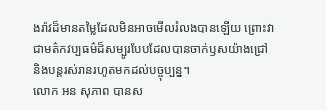ងរ៉ាវដ៏មានតម្លៃដែលមិនអាចមើលរំលងបានឡើយ ព្រោះវាជាមត៌កវប្បធម៌ដ៏សម្បូរបែបដែលបានចាក់ឫសយ៉ាងជ្រៅ និងបន្តរស់រានរហូតមកដល់បច្ចុប្បន្ន។
លោក អន សុភាព បានស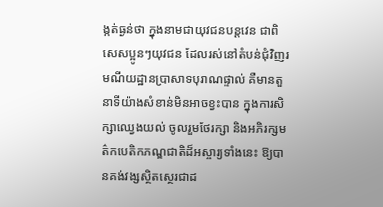ង្កត់ធ្ងន់ថា ក្នុងនាមជាយុវជនបន្តវេន ជាពិសេសប្អូនៗយុវជន ដែលរស់នៅតំបន់ជុំវិញរមណីយដ្ឋានប្រាសាទបុរាណផ្ទាល់ គឺមានតួនាទីយ៉ាងសំខាន់មិនអាចខ្វះបាន ក្នុងការសិក្សាឈ្វេងយល់ ចូលរួមថែរក្សា និងអភិរក្សមត៌កបេតិកភណ្ឌជាតិដ៏អស្ចារ្យទាំងនេះ ឱ្យបានគង់វង្សស្ថិតស្ថេរជាដ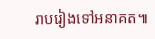រាបរៀងទៅអនាគត៕